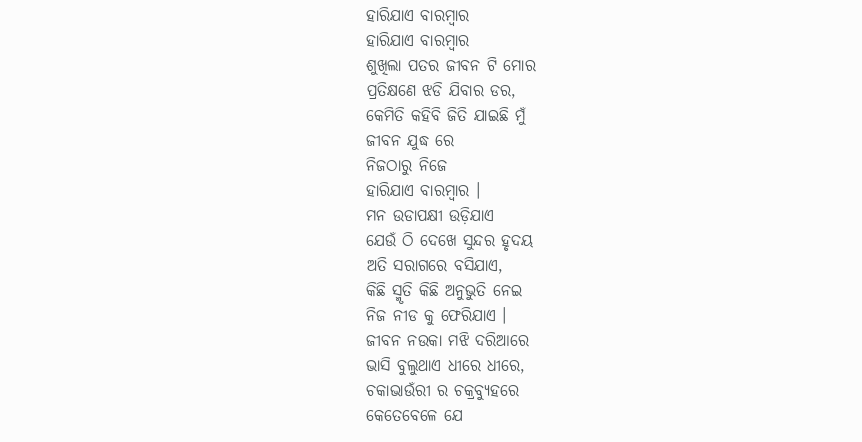ହାରିଯାଏ ବାରମ୍ବାର
ହାରିଯାଏ ବାରମ୍ବାର
ଶୁଖିଲା ପତର ଜୀବନ ଟି ମୋର
ପ୍ରତିକ୍ଷଣେ ଝଡି ଯିବାର ଡର,
କେମିତି କହିବି ଜିତି ଯାଇଛି ମୁଁ
ଜୀବନ ଯୁଦ୍ଧ ରେ
ନିଜଠାରୁ ନିଜେ
ହାରିଯାଏ ବାରମ୍ବାର ।
ମନ ଉଡାପକ୍ଷୀ ଉଡ଼ିଯାଏ
ଯେଉଁ ଠି ଦେଖେ ସୁନ୍ଦର ହୃଦୟ
ଅତି ସରାଗରେ ବସିଯାଏ,
କିଛି ସ୍ମୃତି କିଛି ଅନୁଭୁତି ନେଇ
ନିଜ ନୀଡ କୁ ଫେରିଯାଏ ।
ଜୀବନ ନଉକା ମଝି ଦରିଆରେ
ଭାସି ବୁଲୁଥାଏ ଧୀରେ ଧୀରେ,
ଚକାଭାଉଁରୀ ର ଚକ୍ରବ୍ୟୁହରେ
କେତେବେଳେ ଯେ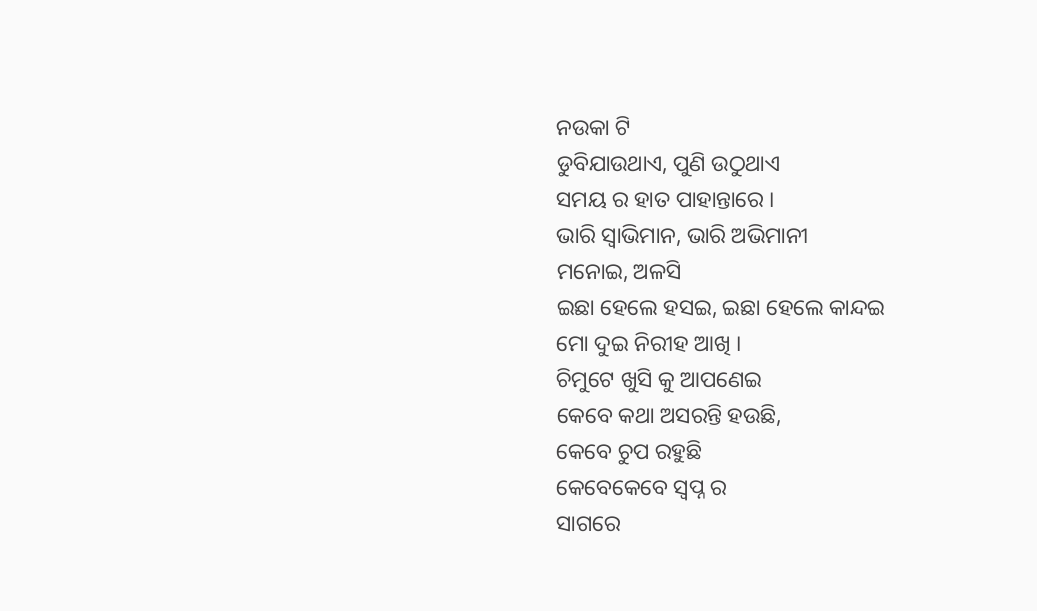ନଉକା ଟି
ଡୁବିଯାଉଥାଏ, ପୁଣି ଉଠୁଥାଏ
ସମୟ ର ହାତ ପାହାନ୍ତାରେ ।
ଭାରି ସ୍ୱାଭିମାନ, ଭାରି ଅଭିମାନୀ
ମନୋଇ, ଅଳସି
ଇଛା ହେଲେ ହସଇ, ଇଛା ହେଲେ କାନ୍ଦଇ
ମୋ ଦୁଇ ନିରୀହ ଆଖି ।
ଚିମୁଟେ ଖୁସି କୁ ଆପଣେଇ
କେବେ କଥା ଅସରନ୍ତି ହଉଛି,
କେବେ ଚୁପ ରହୁଛି
କେବେକେବେ ସ୍ବପ୍ନ ର
ସାଗରେ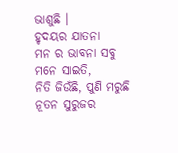ଭାଶୁଛି ।
ହୃଦୟର ଯାତନା
ମନ ର ଭାବନା ସବୁ
ମନେ ସାଇତି,
ନିତି ଜିଉଁଛି, ପୁଣି ମରୁଛି
ନୂତନ ସୁରୁଜର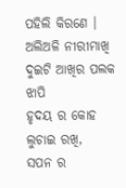ପହିଲି କିରଣେ ।
ଅଲିଅଳି ନୀରୀମାଖି
ଦୁଇଟି ଆଖିର ପଲକ ଝାପି
ହୃଦୟ ର କୋହ
ଲୁଚାଇ ରଖି,
ସପନ ର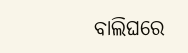ବାଲିଘରେ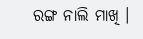ରଙ୍ଗ ନାଲି ମାଖି ।